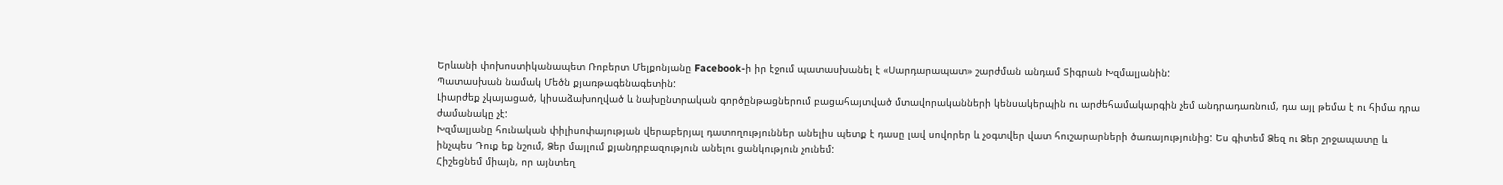Երևանի փոխոստիկանապետ Ռոբերտ Մելքոնյանը Facebook-ի իր էջում պատասխանել է «Սարդարապատ» շարժման անդամ Տիգրան Խզմալյանին:
Պատասխան նամակ Մեծն քյառթագենագետին:
Լիարժեք չկայացած, կիսաձախողված և նախընտրական գործընթացներում բացահայտված մտավորականների կենսակերպին ու արժեհամակարգին չեմ անդրադառնում, դա այլ թեմա է ու հիմա դրա ժամանակը չէ:
Խզմալյանը հունական փիլիսոփայության վերաբերյալ դատողություններ անելիս պետք է դասը լավ սովորեր և չօգտվեր վատ հուշարարների ծառայությունից: Ես գիտեմ Ձեզ ու Ձեր շրջապատը և ինչպես Դուք եք նշում, Ձեր մայլում քյանդրբազություն անելու ցանկություն չունեմ:
Հիշեցնեմ միայն, որ այնտեղ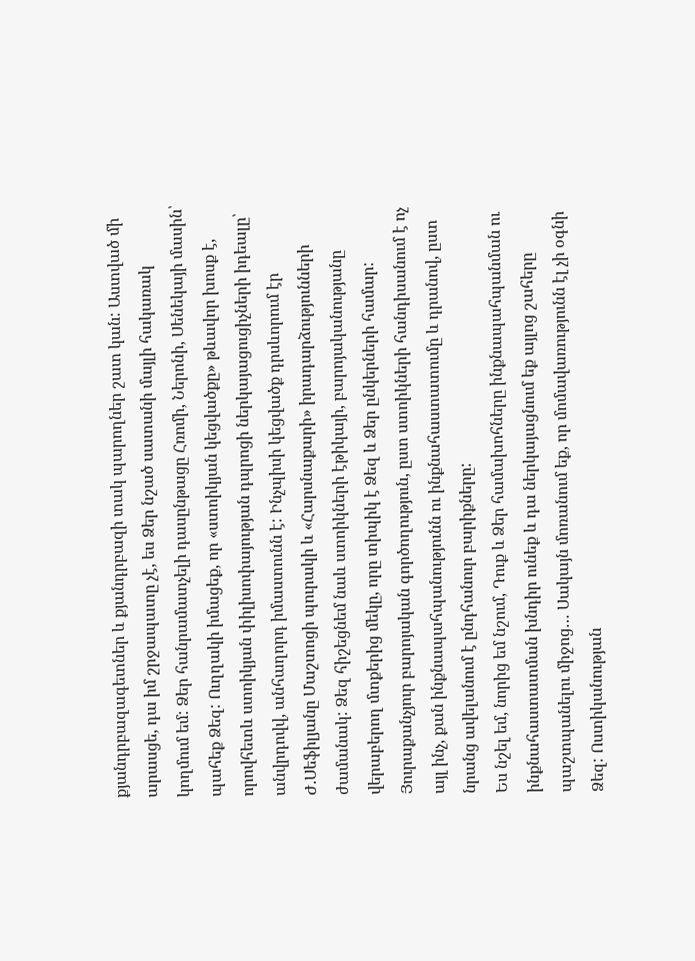քյանդրբազագետներ և քյանդրբազի տակ պարողներ շատ կան: Աստված մի արասցե, դա իմ շրջապատը չէ, ես Ձեր նշած սատանի մայլի հակառակ կողմում եմ: Ձեր հանրամատչելի դասընթացը Հռոմի, Ներոնի, Սենեկայի մասին՝ պահեք Ձեզ: Ուղղակի իմացեք, որ «ստոիկյան կեցվածքը» թևավոր խոսք է, որովհետև ստոիկյան փիլիսոփայության դպրոցի ներկայացուցիչների իդեալը՝ անվրդովվ, անհաղորդ իմաստունն է: Ինչպիսի կեցվածք դրսևորում էր Ժ.Սեֆիլյանը Մաշտոցի պուրակի և «Հարսնաքարի» իրադարձությունների ժամանակ: Ձեզ հիշեցնեմ նաև ստոիկների էթիկայի, բարոյականությանը վերաբերող մտքերից մեկը, որը տիպիկ է Ձեզ և Ձեր ընկերների համար:
Յուրաքանչյուր բարոյական գործողություն, ըստ ստոիկների հանդիսանում է ոչ այլ ինչ, քան ինքնապահպանությունն ու ինքնահաստատումը և դրանով, ըստ նրանց ավելանում է ընդհանուր բարիքները:
Ես նշել եմ, նորից եմ նշում, Դուք և Ձեր համախոհները ինքնապահպանման ու ինքնահաստատման խնդիր ունեք և դա ներկայացնում եք այլոց շահերը պաշտպանելու միջոց… Սակայն մոռանում եք, որ մոմավառությունն էլ չի օգնի Ձեզ: Ոստիկանության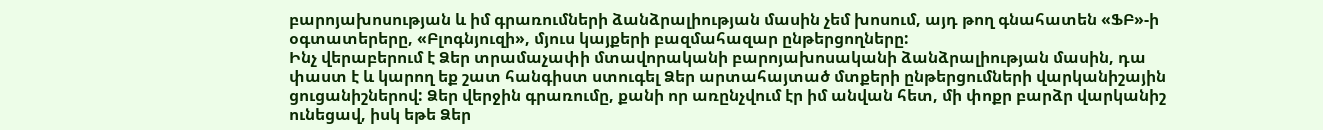բարոյախոսության և իմ գրառումների ձանձրալիության մասին չեմ խոսում, այդ թող գնահատեն «ՖԲ»-ի օգտատերերը, «Բլոգնյուզի», մյուս կայքերի բազմահազար ընթերցողները:
Ինչ վերաբերում է Ձեր տրամաչափի մտավորականի բարոյախոսականի ձանձրալիության մասին, դա փաստ է և կարող եք շատ հանգիստ ստուգել Ձեր արտահայտած մտքերի ընթերցումների վարկանիշային ցուցանիշներով: Ձեր վերջին գրառումը, քանի որ առընչվում էր իմ անվան հետ, մի փոքր բարձր վարկանիշ ունեցավ, իսկ եթե Ձեր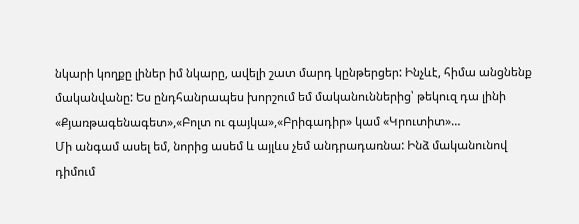նկարի կողքը լիներ իմ նկարը, ավելի շատ մարդ կընթերցեր: Ինչևէ, հիմա անցնենք մականվանը: Ես ընդհանրապես խորշում եմ մականուններից՝ թեկուզ դա լինի «Քյառթագենագետ»,«Բոլտ ու գայկա»,«Բրիգադիր» կամ «Կրուտիտ»…
Մի անգամ ասել եմ, նորից ասեմ և այլևս չեմ անդրադառնա: Ինձ մականունով դիմում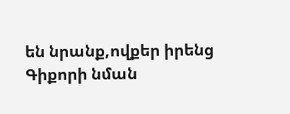են նրանք,ովքեր իրենց Գիքորի նման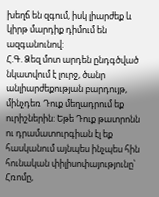խեղճ են զգում, իսկ լիարժեք և կիրթ մարդիք դիմում են ազգանունով:
Հ.Գ. Ձեզ մոտ արդեն ընդգծված նկատվում է լուրջ, ծանր անլիարժեքության բարդույթ, մինչդեռ Դուք մեղադրում եք ուրիշներին: Եթե Դուք թատրոնն ու դրամատուրգիան էլ եք հասկանում այնպես ինչպես հին հունական փիլիսոփայությունը՝ Հռոմը,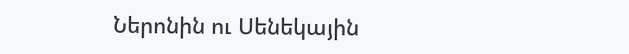Ներոնին ու Սենեկային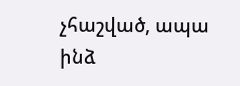չհաշված, ապա ինձ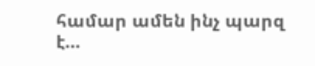համար ամեն ինչ պարզ է…